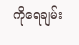ကိုရေချမ်း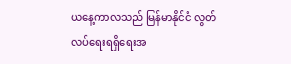ယနေ့ကာလသည် မြန်မာနိုင်ငံ လွတ်လပ်ရေးရရှိရေးအ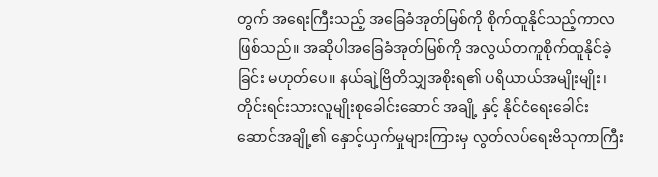တွက် အရေးကြီးသည့် အခြေခံအုတ်မြစ်ကို စိုက်ထူနိုင်သည့်ကာလဖြစ်သည်။ အဆိုပါအခြေခံအုတ်မြစ်ကို အလွယ်တကူစိုက်ထူနိုင်ခဲ့ခြင်း မဟုတ်ပေ။ နယ်ချဲ့ဗြိတိသျှအစိုးရ၏ ပရိယာယ်အမျိုးမျိုး၊ တိုင်းရင်းသားလူမျိုးစုခေါင်းဆောင် အချို့ နှင့် နိုင်ငံရေးခေါင်းဆောင်အချို့၏ နှောင့်ယှက်မှုများကြားမှ လွတ်လပ်ရေးဗိသုကာကြီး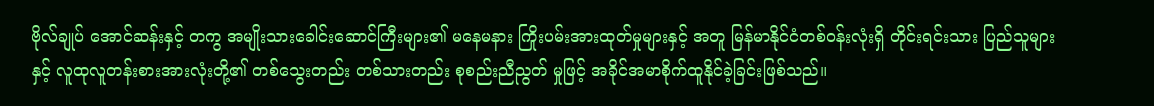ဗိုလ်ချုပ် အောင်ဆန်းနှင့် တကွ အမျိုးသားခေါင်းဆောင်ကြီးများ၏ မနေမနား ကြိုးပမ်းအားထုတ်မှုများနှင့် အတူ မြန်မာနိုင်ငံတစ်ဝန်းလုံးရှိ တိုင်းရင်းသား ပြည်သူများနှင့် လူထုလူတန်းစားအားလုံးတို့၏ တစ်သွေးတည်း တစ်သားတည်း စုစည်းညီညွတ် မှုဖြင့် အခိုင်အမာစိုက်ထူနိုင်ခဲ့ခြင်းဖြစ်သည်။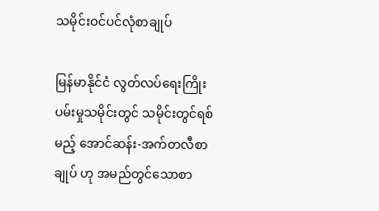သမိုင်းဝင်ပင်လုံစာချုပ်

မြန်မာနိုင်ငံ လွတ်လပ်ရေးကြိုးပမ်းမှုသမိုင်းတွင် သမိုင်းတွင်ရစ်မည့် အောင်ဆန်း-အက်တလီစာချုပ် ဟု အမည်တွင်သောစာ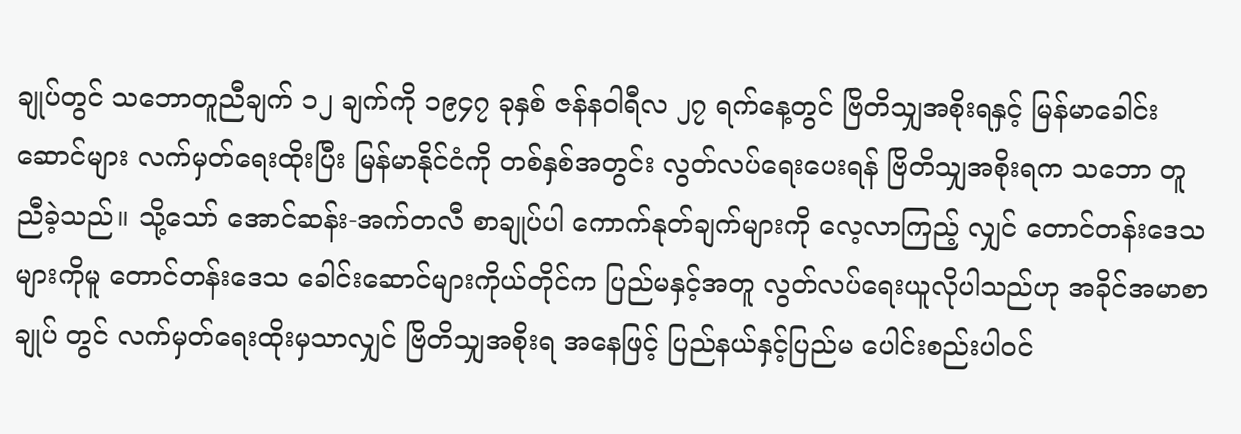ချုပ်တွင် သဘောတူညီချက် ၁၂ ချက်ကို ၁၉၄၇ ခုနှစ် ဇန်နဝါရီလ ၂၇ ရက်နေ့တွင် ဗြိတိသျှအစိုးရနှင့် မြန်မာခေါင်းဆောင်များ လက်မှတ်ရေးထိုးပြီး မြန်မာနိုင်ငံကို တစ်နှစ်အတွင်း လွတ်လပ်ရေးပေးရန် ဗြိတိသျှအစိုးရက သဘော တူညီခဲ့သည်။ သို့သော် အောင်ဆန်း-အက်တလီ စာချုပ်ပါ ကောက်နုတ်ချက်များကို လေ့လာကြည့် လျှင် တောင်တန်းဒေသများကိုမူ တောင်တန်းဒေသ ခေါင်းဆောင်များကိုယ်တိုင်က ပြည်မနှင့်အတူ လွတ်လပ်ရေးယူလိုပါသည်ဟု အခိုင်အမာစာချုပ် တွင် လက်မှတ်ရေးထိုးမှသာလျှင် ဗြိတိသျှအစိုးရ အနေဖြင့် ပြည်နယ်နှင့်ပြည်မ ပေါင်းစည်းပါဝင်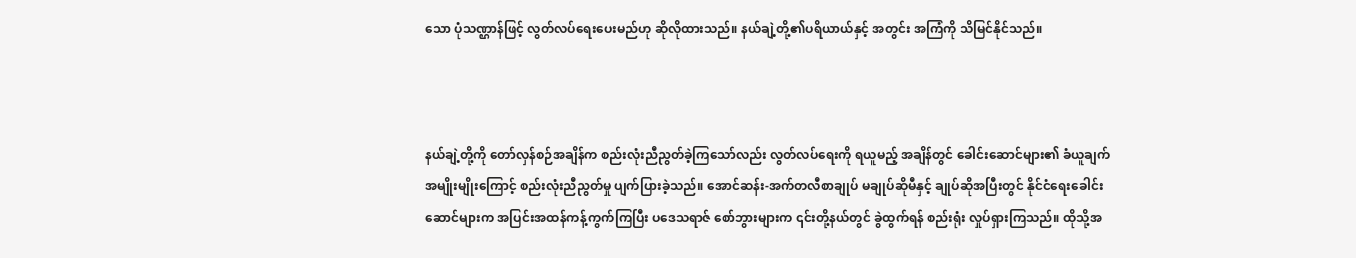သော ပုံသဏ္ဌာန်ဖြင့် လွတ်လပ်ရေးပေးမည်ဟု ဆိုလိုထားသည်။ နယ်ချဲ့တို့၏ပရိယာယ်နှင့် အတွင်း အကြံကို သိမြင်နိုင်သည်။



နယ်ချဲ့တို့ကို တော်လှန်စဉ်အချိန်က စည်းလုံးညီညွတ်ခဲ့ကြသော်လည်း လွတ်လပ်ရေးကို ရယူမည့် အချိန်တွင် ခေါင်းဆောင်များ၏ ခံယူချက်အမျိုးမျိုးကြောင့် စည်းလုံးညီညွတ်မှု ပျက်ပြားခဲ့သည်။ အောင်ဆန်း-အက်တလီစာချုပ် မချုပ်ဆိုမီနှင့် ချုပ်ဆိုအပြီးတွင် နိုင်ငံရေးခေါင်းဆောင်များက အပြင်းအထန်ကန့်ကွက်ကြပြီး ပဒေသရာဇ် စော်ဘွားများက ၎င်းတို့နယ်တွင် ခွဲထွက်ရန် စည်းရုံး လှုပ်ရှားကြသည်။ ထိုသို့အ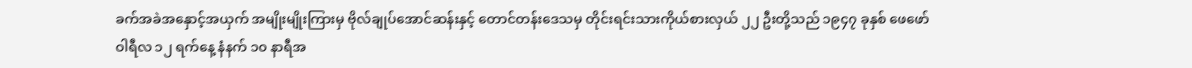ခက်အခဲအနှောင့်အယှက် အမျိုးမျိုးကြားမှ ဗိုလ်ချုပ်အောင်ဆန်းနှင့် တောင်တန်းဒေသမှ တိုင်းရင်းသားကိုယ်စားလှယ် ၂၂ ဦးတို့သည် ၁၉၄၇ ခုနှစ် ဖေဖော်ဝါရီလ ၁၂ ရက်နေ့ နံနက် ၁၀ နာရီအ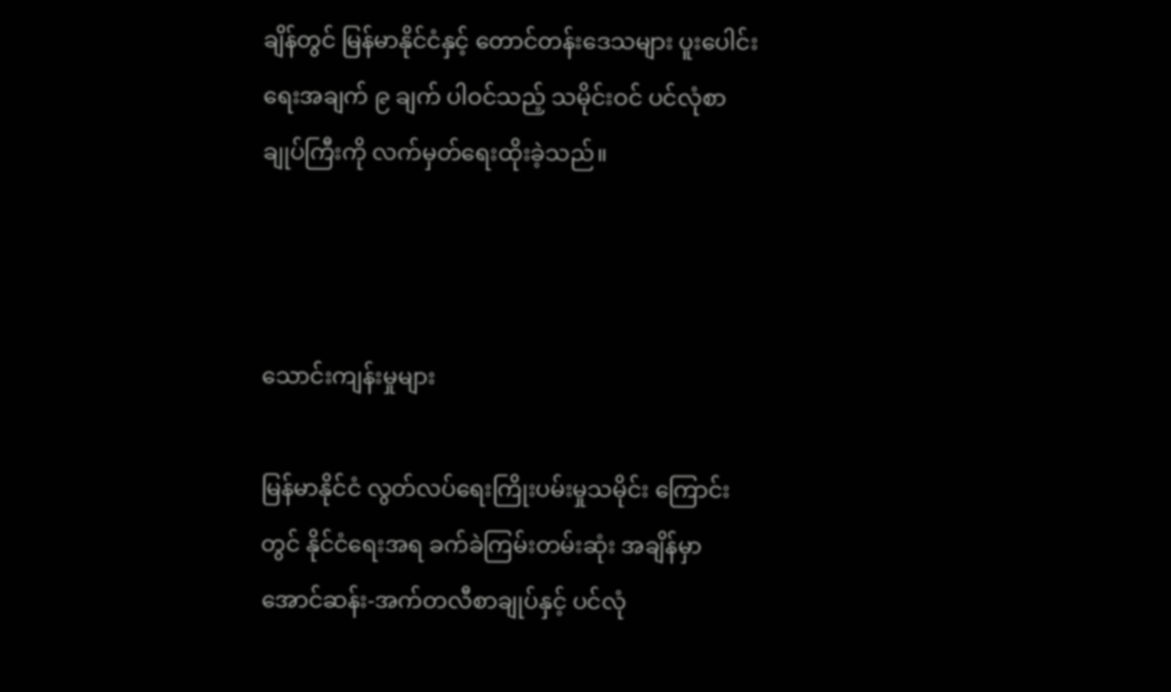ချိန်တွင် မြန်မာနိုင်ငံနှင့် တောင်တန်းဒေသများ ပူးပေါင်းရေးအချက် ၉ ချက် ပါဝင်သည့် သမိုင်းဝင် ပင်လုံစာချုပ်ကြီးကို လက်မှတ်ရေးထိုးခဲ့သည်။



သောင်းကျန်းမှုများ

မြန်မာနိုင်ငံ လွတ်လပ်ရေးကြိုးပမ်းမှုသမိုင်း ကြောင်းတွင် နိုင်ငံရေးအရ ခက်ခဲကြမ်းတမ်းဆုံး အချိန်မှာ အောင်ဆန်း-အက်တလီစာချုပ်နှင့် ပင်လုံ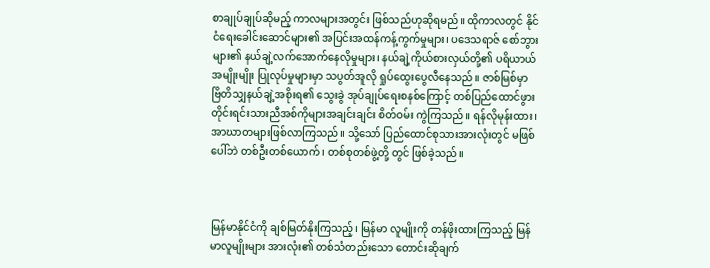စာချုပ်ချုပ်ဆိုမည့် ကာလများအတွင်း ဖြစ်သည်ဟုဆိုရမည်။ ထိုကာလတွင် နိုင်ငံရေးခေါင်းဆောင်များ၏ အပြင်းအထန်ကန့်ကွက်မှုများ၊ ပဒေသရာဇ် စော်ဘွားများ၏ နယ်ချဲ့လက်အောက်နေလိုမှုများ၊ နယ်ချဲ့ကိုယ်စားလှယ်တို့၏ ပရိယာယ်အမျိုးမျိုး ပြုလုပ်မှုများမှာ သပွတ်အူလို ရှုပ်ထွေးပွေလီနေသည်။ ဇာစ်မြစ်မှာ ဗြိတိသျှနယ်ချဲ့အစိုးရ၏ သွေးခွဲ အုပ်ချုပ်ရေးစနစ်ကြောင့် တစ်ပြည်ထောင်ဖွား တိုင်းရင်းသားညီအစ်ကိုများအချင်းချင်း စိတ်ဝမ်း ကွဲကြသည်။ ရန်လိုမုန်းထား၊ အာဃာတများဖြစ်လာကြသည်။ သို့သော် ပြည်ထောင်စုသားအားလုံးတွင် မဖြစ်ပေါ်ဘဲ တစ်ဦးတစ်ယောက်၊ တစ်စုတစ်ဖွဲ့တို့ တွင် ဖြစ်ခဲ့သည်။



မြန်မာနိုင်ငံကို ချစ်မြတ်နိုးကြသည့်၊ မြန်မာ လူမျိုးကို တန်ဖိုးထားကြသည့် မြန်မာလူမျိုးများ အားလုံး၏ တစ်သံတည်းသော တောင်းဆိုချက်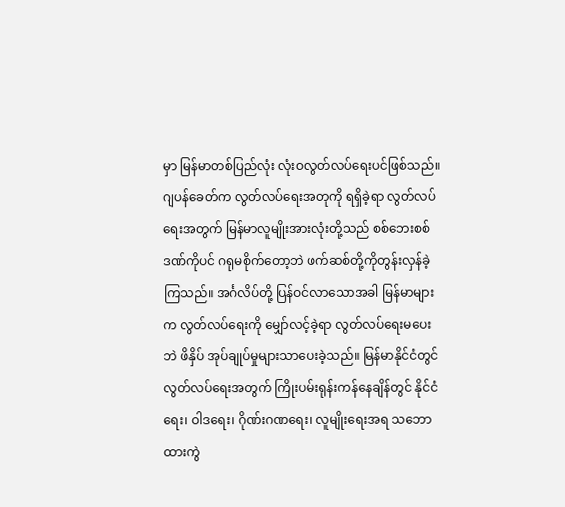မှာ မြန်မာတစ်ပြည်လုံး လုံးဝလွတ်လပ်ရေးပင်ဖြစ်သည်။ ဂျပန်ခေတ်က လွတ်လပ်ရေးအတုကို ရရှိခဲ့ရာ လွတ်လပ်ရေးအတွက် မြန်မာလူမျိုးအားလုံးတို့သည် စစ်ဘေးစစ်ဒဏ်ကိုပင် ဂရုမစိုက်တော့ဘဲ ဖက်ဆစ်တို့ကိုတွန်းလှန်ခဲ့ကြသည်။ အင်္ဂလိပ်တို့ ပြန်ဝင်လာသောအခါ မြန်မာများက လွတ်လပ်ရေးကို မျှော်လင့်ခဲ့ရာ လွတ်လပ်ရေးမပေးဘဲ ဖိနှိပ် အုပ်ချုပ်မှုများသာပေးခဲ့သည်။ မြန်မာနိုင်ငံတွင် လွတ်လပ်ရေးအတွက် ကြိုးပမ်းရုန်းကန်နေချိန်တွင် နိုင်ငံရေး၊ ဝါဒရေး၊ ဂိုဏ်းဂဏရေး၊ လူမျိုးရေးအရ သဘောထားကွဲ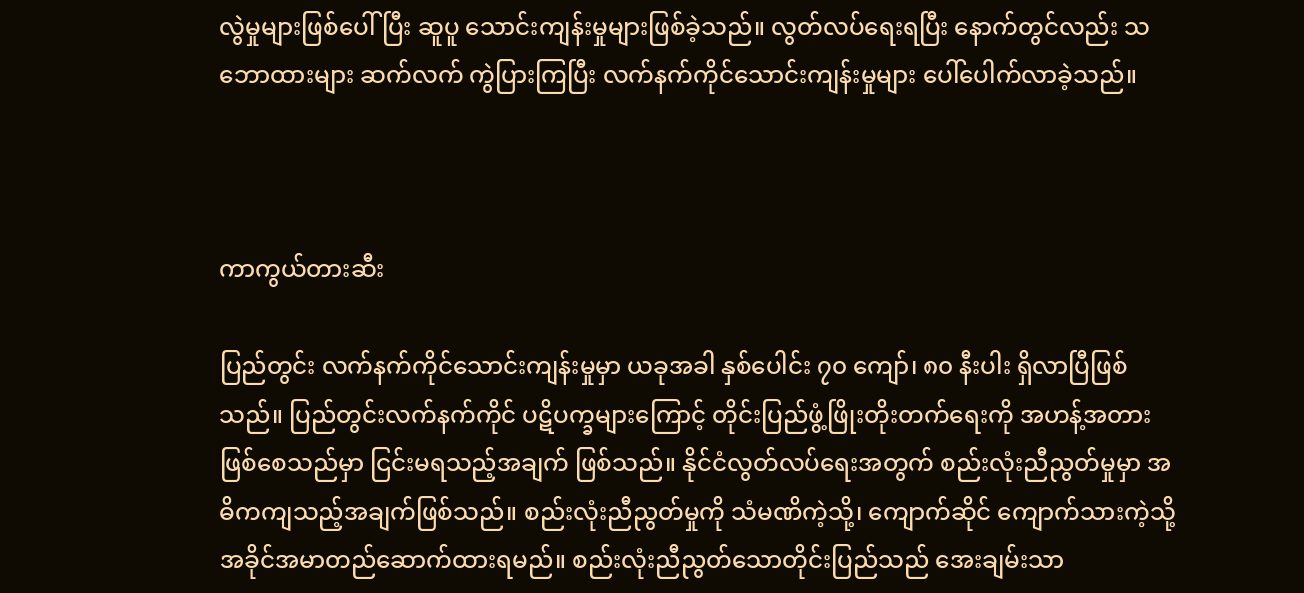လွဲမှုများဖြစ်ပေါ်ပြီး ဆူပူ သောင်းကျန်းမှုများဖြစ်ခဲ့သည်။ လွတ်လပ်ရေးရပြီး နောက်တွင်လည်း သဘောထားများ ဆက်လက် ကွဲပြားကြပြီး လက်နက်ကိုင်သောင်းကျန်းမှုများ ပေါ်ပေါက်လာခဲ့သည်။



ကာကွယ်တားဆီး

ပြည်တွင်း လက်နက်ကိုင်သောင်းကျန်းမှုမှာ ယခုအခါ နှစ်ပေါင်း ၇၀ ကျော်၊ ၈၀ နီးပါး ရှိလာပြီဖြစ်သည်။ ပြည်တွင်းလက်နက်ကိုင် ပဋိပက္ခများကြောင့် တိုင်းပြည်ဖွံ့ဖြိုးတိုးတက်ရေးကို အဟန့်အတား ဖြစ်စေသည်မှာ ငြင်းမရသည့်အချက် ဖြစ်သည်။ နိုင်ငံလွတ်လပ်ရေးအတွက် စည်းလုံးညီညွတ်မှုမှာ အဓိကကျသည့်အချက်ဖြစ်သည်။ စည်းလုံးညီညွတ်မှုကို သံမဏိကဲ့သို့၊ ကျောက်ဆိုင် ကျောက်သားကဲ့သို့ အခိုင်အမာတည်ဆောက်ထားရမည်။ စည်းလုံးညီညွတ်သောတိုင်းပြည်သည် အေးချမ်းသာ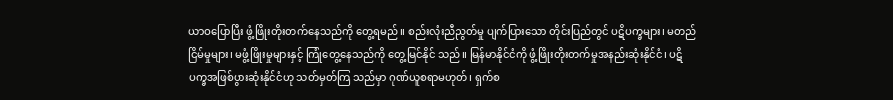ယာဝပြောပြီး ဖွံ့ဖြိုးတိုးတက်နေသည်ကို တွေ့ရမည်။ စည်းလုံးညီညွတ်မှု ပျက်ပြားသော တိုင်းပြည်တွင် ပဋိပက္ခများ၊ မတည်ငြိမ်မှုများ၊ မဖွံ့ဖြိုးမှုများနှင့် ကြုံတွေ့နေသည်ကို တွေ့မြင်နိုင် သည်။ မြန်မာနိုင်ငံကို ဖွံ့ဖြိုးတိုးတက်မှုအနည်းဆုံးနိုင်ငံ၊ ပဋိပက္ခအဖြစ်ပွားဆုံးနိုင်ငံဟု သတ်မှတ်ကြ သည်မှာ ဂုဏ်ယူစရာမဟုတ်၊ ရှက်စ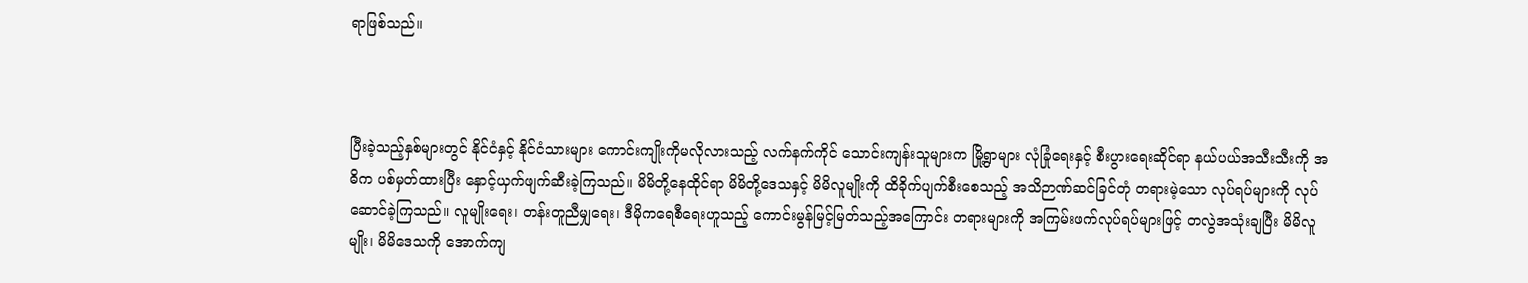ရာဖြစ်သည်။



ပြီးခဲ့သည့်နှစ်များတွင် နိုင်ငံနှင့် နိုင်ငံသားများ ကောင်းကျိုးကိုမလိုလားသည့် လက်နက်ကိုင် သောင်းကျန်းသူများက မြို့ရွာများ လုံခြုံရေးနှင့် စီးပွားရေးဆိုင်ရာ နယ်ပယ်အသီးသီးကို အဓိက ပစ်မှတ်ထားပြီး နှောင့်ယှက်ဖျက်ဆီးခဲ့ကြသည်။ မိမိတို့နေထိုင်ရာ မိမိတို့ဒေသနှင့် မိမိလူမျိုးကို ထိခိုက်ပျက်စီးစေသည့် အသိဉာဏ်ဆင်ခြင်တုံ တရားမဲ့သော လုပ်ရပ်များကို လုပ်ဆောင်ခဲ့ကြသည်။ လူမျိုးရေး၊ တန်းတူညီမျှရေး၊ ဒီမိုကရေစီရေးဟူသည့် ကောင်းမွန်မြင့်မြတ်သည့်အကြောင်း တရားများကို အကြမ်းဖက်လုပ်ရပ်များဖြင့် တလွဲအသုံးချပြီး မိမိလူမျိုး၊ မိမိဒေသကို အောက်ကျ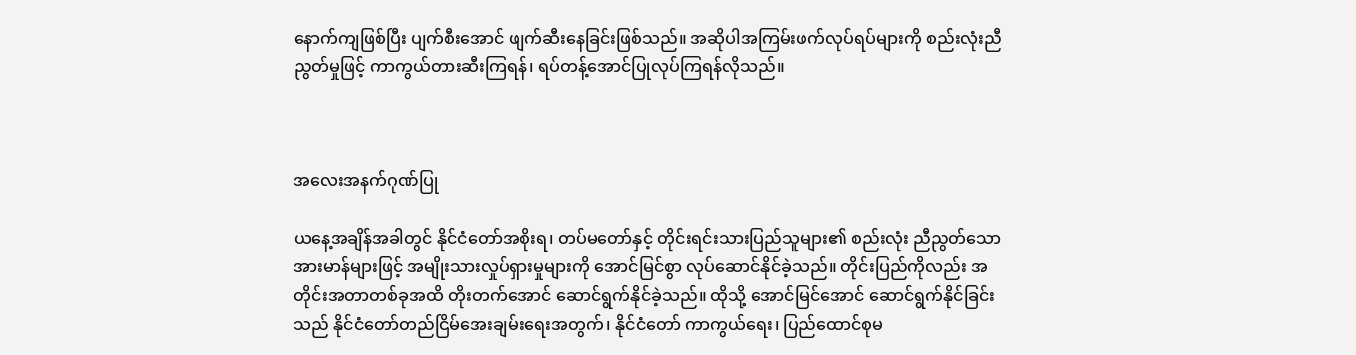နောက်ကျဖြစ်ပြီး ပျက်စီးအောင် ဖျက်ဆီးနေခြင်းဖြစ်သည်။ အဆိုပါအကြမ်းဖက်လုပ်ရပ်များကို စည်းလုံးညီညွတ်မှုဖြင့် ကာကွယ်တားဆီးကြရန်၊ ရပ်တန့်အောင်ပြုလုပ်ကြရန်လိုသည်။



အလေးအနက်ဂုဏ်ပြု

ယနေ့အချိန်အခါတွင် နိုင်ငံတော်အစိုးရ၊ တပ်မတော်နှင့် တိုင်းရင်းသားပြည်သူများ၏ စည်းလုံး ညီညွတ်သော အားမာန်များဖြင့် အမျိုးသားလှုပ်ရှားမှုများကို အောင်မြင်စွာ လုပ်ဆောင်နိုင်ခဲ့သည်။ တိုင်းပြည်ကိုလည်း အတိုင်းအတာတစ်ခုအထိ တိုးတက်အောင် ဆောင်ရွက်နိုင်ခဲ့သည်။ ထိုသို့ အောင်မြင်အောင် ဆောင်ရွက်နိုင်ခြင်းသည် နိုင်ငံတော်တည်ငြိမ်အေးချမ်းရေးအတွက်၊ နိုင်ငံတော် ကာကွယ်ရေး၊ ပြည်ထောင်စုမ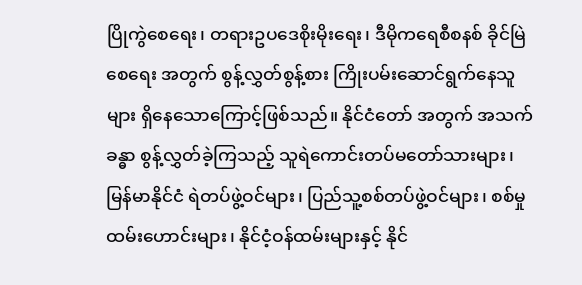ပြိုကွဲစေရေး၊ တရားဥပဒေစိုးမိုးရေး၊ ဒီမိုကရေစီစနစ် ခိုင်မြဲစေရေး အတွက် စွန့်လွှတ်စွန့်စား ကြိုးပမ်းဆောင်ရွက်နေသူများ ရှိနေသောကြောင့်ဖြစ်သည်။ နိုင်ငံတော် အတွက် အသက်ခန္ဓာ စွန့်လွှတ်ခဲ့ကြသည့် သူရဲကောင်းတပ်မတော်သားများ၊ မြန်မာနိုင်ငံ ရဲတပ်ဖွဲ့ဝင်များ၊ ပြည်သူ့စစ်တပ်ဖွဲ့ဝင်များ၊ စစ်မှုထမ်းဟောင်းများ၊ နိုင်ငံ့ဝန်ထမ်းများနှင့် နိုင်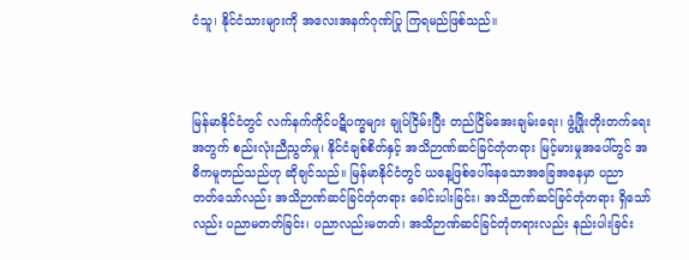ငံသူ၊ နိုင်ငံသားများကို အလေးအနက်ဂုဏ်ပြု ကြရမည်ဖြစ်သည်။



မြန်မာနိုင်ငံတွင် လက်နက်ကိုင်ပဋိပက္ခများ ချုပ်ငြိမ်းပြီး တည်ငြိမ်အေးချမ်းရေး၊ ဖွံ့ဖြိုးတိုးတက်ရေး အတွက် စည်းလုံးညီညွတ်မှု၊ နိုင်ငံချစ်စိတ်နှင့် အသိဉာဏ်ဆင်ခြင်တုံတရား မြင့်မားမှုအပေါ်တွင် အဓိကမူတည်သည်ဟု ဆိုချင်သည်။ မြန်မာနိုင်ငံတွင် ယနေ့ဖြစ်ပေါ်နေသောအခြေအနေမှာ ပညာ တတ်သော်လည်း အသိဉာဏ်ဆင်ခြင်တုံတရား ခေါင်းပါးခြင်း၊ အသိဉာဏ်ဆင်ခြင်တုံတရား ရှိသော်လည်း ပညာမတတ်ခြင်း၊ ပညာလည်းမတတ်၊ အသိဉာဏ်ဆင်ခြင်တုံတရားလည်း နည်းပါးခြင်း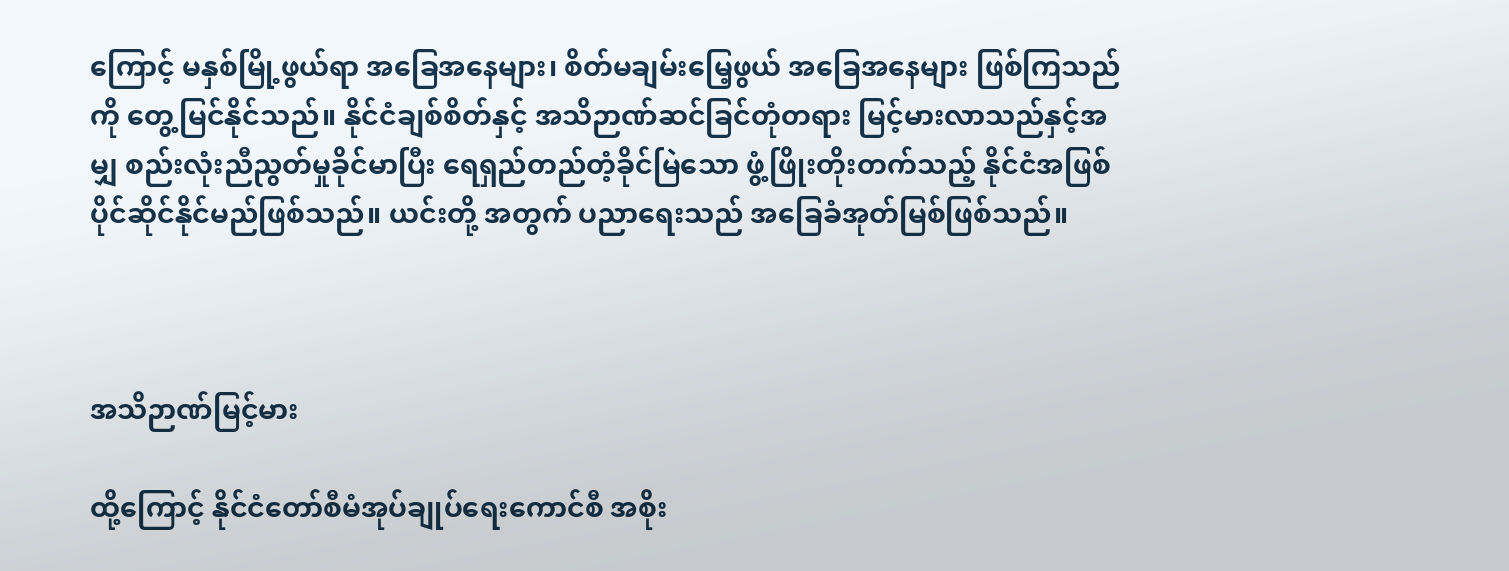ကြောင့် မနှစ်မြို့ဖွယ်ရာ အခြေအနေများ၊ စိတ်မချမ်းမြေ့ဖွယ် အခြေအနေများ ဖြစ်ကြသည်ကို တွေ့မြင်နိုင်သည်။ နိုင်ငံချစ်စိတ်နှင့် အသိဉာဏ်ဆင်ခြင်တုံတရား မြင့်မားလာသည်နှင့်အမျှ စည်းလုံးညီညွတ်မှုခိုင်မာပြီး ရေရှည်တည်တံ့ခိုင်မြဲသော ဖွံ့ဖြိုးတိုးတက်သည့် နိုင်ငံအဖြစ်ပိုင်ဆိုင်နိုင်မည်ဖြစ်သည်။ ယင်းတို့ အတွက် ပညာရေးသည် အခြေခံအုတ်မြစ်ဖြစ်သည်။



အသိဉာဏ်မြင့်မား

ထို့ကြောင့် နိုင်ငံတော်စီမံအုပ်ချုပ်ရေးကောင်စီ အစိုး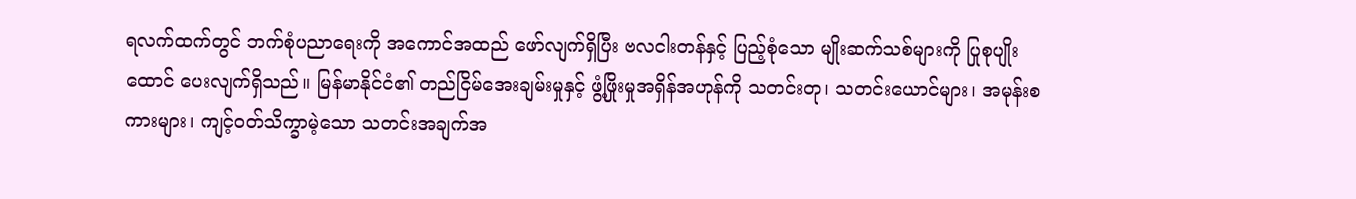ရလက်ထက်တွင် ဘက်စုံပညာရေးကို အကောင်အထည် ဖော်လျက်ရှိပြီး ဗလငါးတန်နှင့် ပြည့်စုံသော မျိုးဆက်သစ်များကို ပြုစုပျိုးထောင် ပေးလျက်ရှိသည်။ မြန်မာနိုင်ငံ၏ တည်ငြိမ်အေးချမ်းမှုနှင့် ဖွံ့ဖြိုးမှုအရှိန်အဟုန်ကို သတင်းတု၊ သတင်းယောင်များ၊ အမုန်းစကားများ၊ ကျင့်ဝတ်သိက္ခာမဲ့သော သတင်းအချက်အ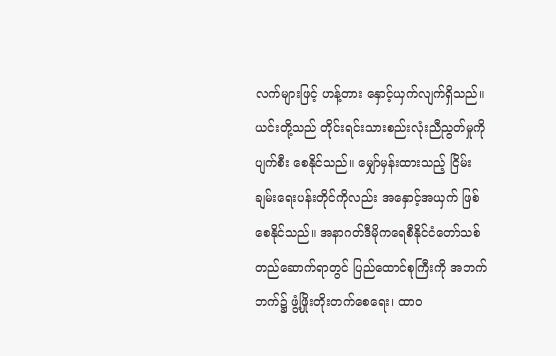လက်များဖြင့် ဟန့်တား နှောင့်ယှက်လျက်ရှိသည်။ ယင်းတို့သည် တိုင်းရင်းသားစည်းလုံးညီညွတ်မှုကို ပျက်စီး စေနိုင်သည်။ မျှော်မှန်းထားသည့် ငြိမ်းချမ်းရေးပန်းတိုင်ကိုလည်း အနှောင့်အယှက် ဖြစ်စေနိုင်သည်။ အနာဂတ်ဒီမိုကရေစီနိုင်ငံတော်သစ် တည်ဆောက်ရာတွင် ပြည်ထောင်စုကြီးကို အဘက်ဘက်၌ ဖွံ့ဖြိုးတိုးတက်စေရေး၊ ထာဝ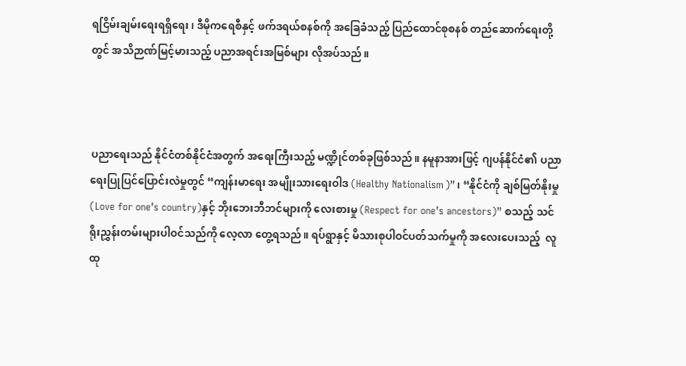ရငြိမ်းချမ်းရေးရရှိရေး၊ ဒီမိုကရေစီနှင့် ဖက်ဒရယ်စနစ်ကို အခြေခံသည့် ပြည်ထောင်စုစနစ် တည်ဆောက်ရေးတို့တွင် အသိဉာဏ်မြင့်မားသည့် ပညာအရင်းအမြစ်များ လိုအပ်သည်။



ပညာရေးသည် နိုင်ငံတစ်နိုင်ငံအတွက် အရေးကြီးသည့် မဏ္ဍိုင်တစ်ခုဖြစ်သည်။ နမူနာအားဖြင့် ဂျပန်နိုင်ငံ၏ ပညာရေးပြုပြင်ပြောင်းလဲမှုတွင် “ကျန်းမာရေး အမျိုးသားရေးဝါဒ (Healthy Nationalism)”၊ “နိုင်ငံကို ချစ်မြတ်နိုးမှု (Love for one’s country)နှင့် ဘိုးဘေးဘီဘင်များကို လေးစားမှု (Respect for one’s ancestors)” စသည့် သင်ရိုးညွှန်းတမ်းများပါဝင်သည်ကို လေ့လာ တွေ့ရသည်။ ရပ်ရွာနှင့် မိသားစုပါဝင်ပတ်သက်မှုကို အလေးပေးသည့်  လူထု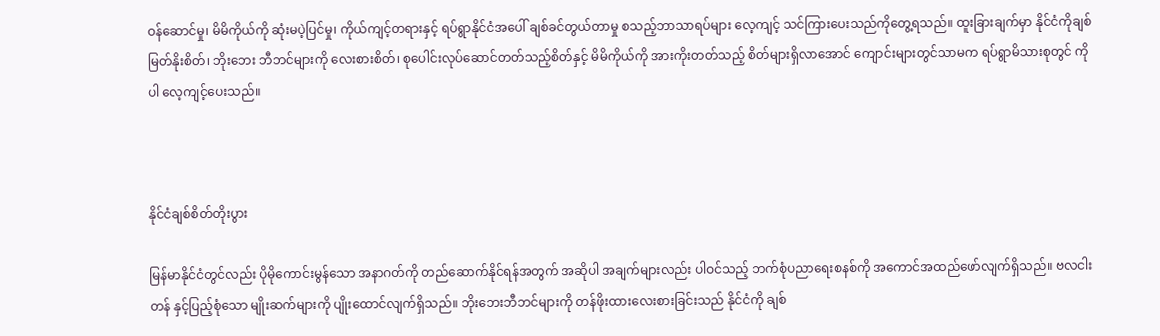ဝန်ဆောင်မှု၊ မိမိကိုယ်ကို ဆုံးမပဲ့ပြင်မှု၊ ကိုယ်ကျင့်တရားနှင့် ရပ်ရွာနိုင်ငံအပေါ် ချစ်ခင်တွယ်တာမှု စသည့်ဘာသာရပ်များ လေ့ကျင့် သင်ကြားပေးသည်ကိုတွေ့ရသည်။ ထူးခြားချက်မှာ နိုင်ငံကိုချစ်မြတ်နိုးစိတ်၊ ဘိုးဘေး ဘီဘင်များကို လေးစားစိတ်၊ စုပေါင်းလုပ်ဆောင်တတ်သည့်စိတ်နှင့် မိမိကိုယ်ကို အားကိုးတတ်သည့် စိတ်များရှိလာအောင် ကျောင်းများတွင်သာမက ရပ်ရွာမိသားစုတွင် ကိုပါ လေ့ကျင့်ပေးသည်။



နိုင်ငံချစ်စိတ်တိုးပွား

မြန်မာနိုင်ငံတွင်လည်း ပိုမိုကောင်းမွန်သော အနာဂတ်ကို တည်ဆောက်နိုင်ရန်အတွက် အဆိုပါ အချက်များလည်း ပါဝင်သည့် ဘက်စုံပညာရေးစနစ်ကို အကောင်အထည်ဖော်လျက်ရှိသည်။ ဗလငါးတန် နှင့်ပြည့်စုံသော မျိုးဆက်များကို ပျိုးထောင်လျက်ရှိသည်။ ဘိုးဘေးဘီဘင်များကို တန်ဖိုးထားလေးစားခြင်းသည် နိုင်ငံကို ချစ်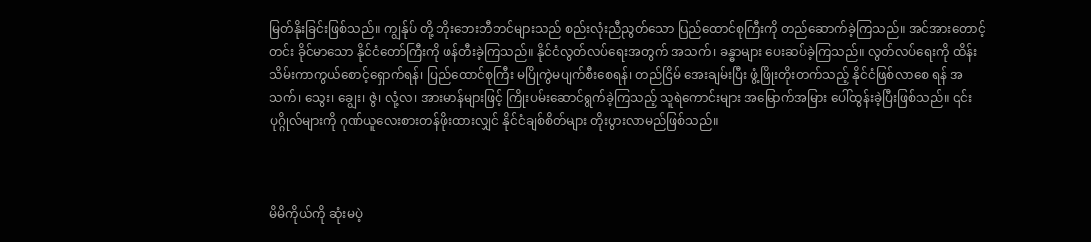မြတ်နိုးခြင်းဖြစ်သည်။ ကျွန်ုပ် တို့ ဘိုးဘေးဘီဘင်များသည် စည်းလုံးညီညွတ်သော ပြည်ထောင်စုကြီးကို တည်ဆောက်ခဲ့ကြသည်။ အင်အားတောင့်တင်း ခိုင်မာသော နိုင်ငံတော်ကြီးကို ဖန်တီးခဲ့ကြသည်။ နိုင်ငံလွတ်လပ်ရေးအတွက် အသက်၊ ခန္ဓာများ ပေးဆပ်ခဲ့ကြသည်။ လွတ်လပ်ရေးကို ထိန်းသိမ်းကာကွယ်စောင့်ရှောက်ရန်၊ ပြည်ထောင်စုကြီး မပြိုကွဲမပျက်စီးစေရန်၊ တည်ငြိမ် အေးချမ်းပြီး ဖွံ့ဖြိုးတိုးတက်သည့် နိုင်ငံဖြစ်လာစေ ရန် အသက်၊ သွေး၊ ချွေး၊ ဇွဲ၊ လုံ့လ၊ အားမာန်များဖြင့် ကြိုးပမ်းဆောင်ရွက်ခဲ့ကြသည့် သူရဲကောင်းများ အမြောက်အမြား ပေါ်ထွန်းခဲ့ပြီးဖြစ်သည်။ ၎င်း ပုဂ္ဂိုလ်များကို ဂုဏ်ယူလေးစားတန်ဖိုးထားလျှင် နိုင်ငံချစ်စိတ်များ တိုးပွားလာမည်ဖြစ်သည်။



မိမိကိုယ်ကို ဆုံးမပဲ့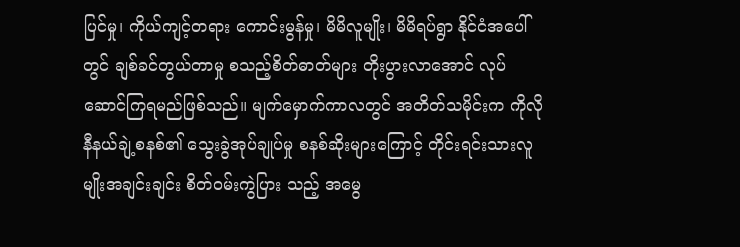ပြင်မှု၊ ကိုယ်ကျင့်တရား ကောင်းမွန်မှု၊ မိမိလူမျိုး၊ မိမိရပ်ရွာ နိုင်ငံအပေါ်တွင် ချစ်ခင်တွယ်တာမှု စသည့်စိတ်ဓာတ်များ တိုးပွားလာအောင် လုပ်ဆောင်ကြရမည်ဖြစ်သည်။ မျက်မှောက်ကာလတွင် အတိတ်သမိုင်းက ကိုလိုနီနယ်ချဲ့စနစ်၏ သွေးခွဲအုပ်ချုပ်မှု စနစ်ဆိုးများကြောင့် တိုင်းရင်းသားလူမျိုးအချင်းချင်း စိတ်ဝမ်းကွဲပြား သည့် အမွေ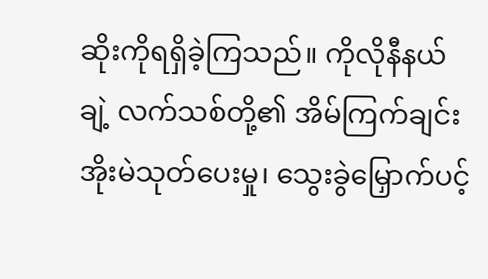ဆိုးကိုရရှိခဲ့ကြသည်။ ကိုလိုနီနယ်ချဲ့ လက်သစ်တို့၏ အိမ်ကြက်ချင်း အိုးမဲသုတ်ပေးမှု၊ သွေးခွဲမြှောက်ပင့်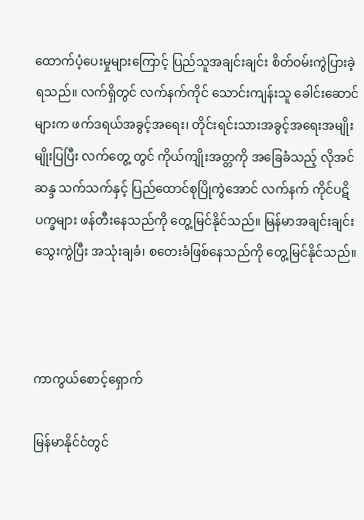ထောက်ပံ့ပေးမှုများကြောင့် ပြည်သူအချင်းချင်း စိတ်ဝမ်းကွဲပြားခဲ့ရသည်။ လက်ရှိတွင် လက်နက်ကိုင် သောင်းကျန်းသူ ခေါင်းဆောင်များက ဖက်ဒရယ်အခွင့်အရေး၊ တိုင်းရင်းသားအခွင့်အရေးအမျိုးမျိုးပြပြီး လက်တွေ့ တွင် ကိုယ်ကျိုးအတ္တကို အခြေခံသည့် လိုအင်ဆန္ဒ သက်သက်နှင့် ပြည်ထောင်စုပြိုကွဲအောင် လက်နက် ကိုင်ပဋိပက္ခများ ဖန်တီးနေသည်ကို တွေ့မြင်နိုင်သည်။ မြန်မာအချင်းချင်းသွေးကွဲပြီး အသုံးချခံ၊ စတေးခံဖြစ်နေသည်ကို တွေ့မြင်နိုင်သည်။



ကာကွယ်စောင့်ရှောက်

မြန်မာနိုင်ငံတွင်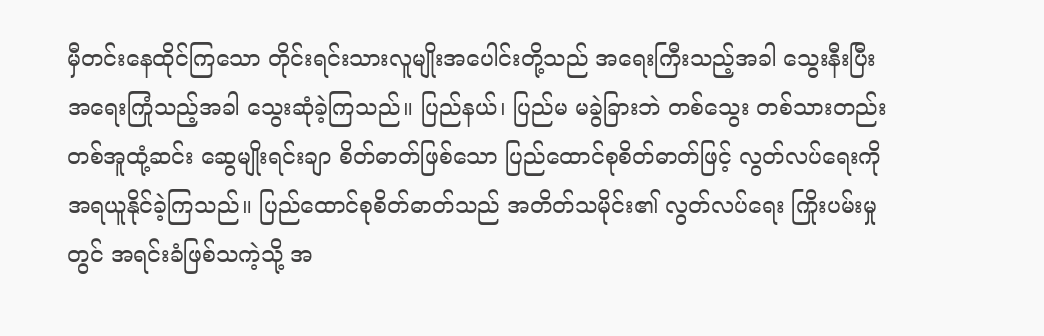မှီတင်းနေထိုင်ကြသော တိုင်းရင်းသားလူမျိုးအပေါင်းတို့သည် အရေးကြီးသည့်အခါ သွေးနီးပြီး အရေးကြုံသည့်အခါ သွေးဆုံခဲ့ကြသည်။ ပြည်နယ်၊ ပြည်မ မခွဲခြားဘဲ တစ်သွေး တစ်သားတည်း တစ်အူထုံ့ဆင်း ဆွေမျိုးရင်းချာ စိတ်ဓာတ်ဖြစ်သော ပြည်ထောင်စုစိတ်ဓာတ်ဖြင့် လွတ်လပ်ရေးကို အရယူနိုင်ခဲ့ကြသည်။ ပြည်ထောင်စုစိတ်ဓာတ်သည် အတိတ်သမိုင်း၏ လွတ်လပ်ရေး ကြိုးပမ်းမှုတွင် အရင်းခံဖြစ်သကဲ့သို့ အ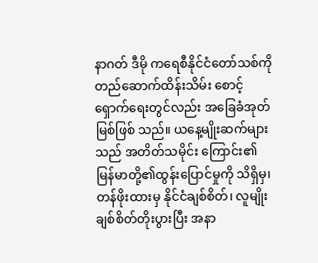နာဂတ် ဒီမို ကရေစီနိုင်ငံတော်သစ်ကို တည်ဆောက်ထိန်းသိမ်း စောင့်ရှောက်ရေးတွင်လည်း အခြေခံအုတ်မြစ်ဖြစ် သည်။ ယနေ့မျိုးဆက်များသည် အတိတ်သမိုင်း ကြောင်း၏ မြန်မာတို့၏ထွန်းပြောင်မှုကို သိရှိမှ၊ တန်ဖိုးထားမှ နိုင်ငံချစ်စိတ်၊ လူမျိုးချစ်စိတ်တိုးပွားပြီး အနာ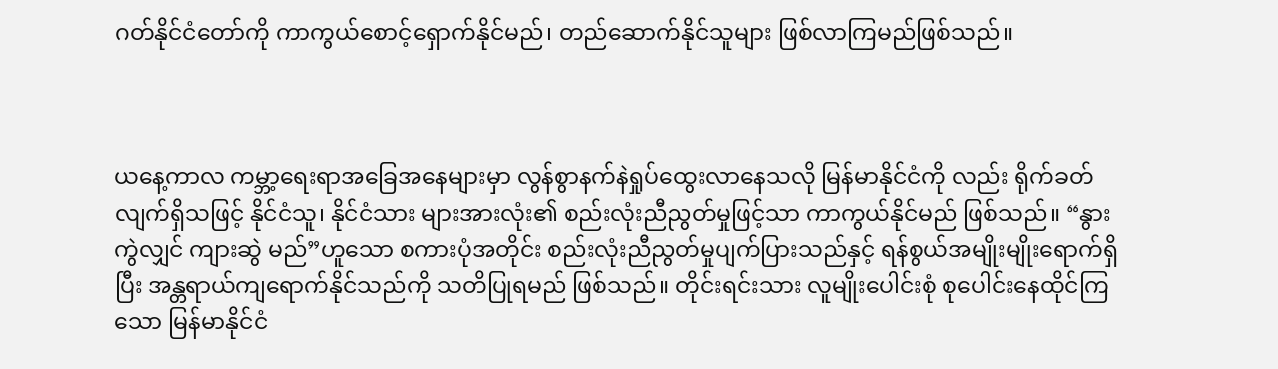ဂတ်နိုင်ငံတော်ကို ကာကွယ်စောင့်ရှောက်နိုင်မည်၊ တည်ဆောက်နိုင်သူများ ဖြစ်လာကြမည်ဖြစ်သည်။



ယနေ့ကာလ ကမ္ဘာ့ရေးရာအခြေအနေများမှာ လွန်စွာနက်နဲရှုပ်ထွေးလာနေသလို မြန်မာနိုင်ငံကို လည်း ရိုက်ခတ်လျက်ရှိသဖြင့် နိုင်ငံသူ၊ နိုင်ငံသား များအားလုံး၏ စည်းလုံးညီညွတ်မှုဖြင့်သာ ကာကွယ်နိုင်မည် ဖြစ်သည်။ “နွားကွဲလျှင် ကျားဆွဲ မည်”ဟူသော စကားပုံအတိုင်း စည်းလုံးညီညွတ်မှုပျက်ပြားသည်နှင့် ရန်စွယ်အမျိုးမျိုးရောက်ရှိပြီး အန္တရာယ်ကျရောက်နိုင်သည်ကို သတိပြုရမည် ဖြစ်သည်။ တိုင်းရင်းသား လူမျိုးပေါင်းစုံ စုပေါင်းနေထိုင်ကြသော မြန်မာနိုင်ငံ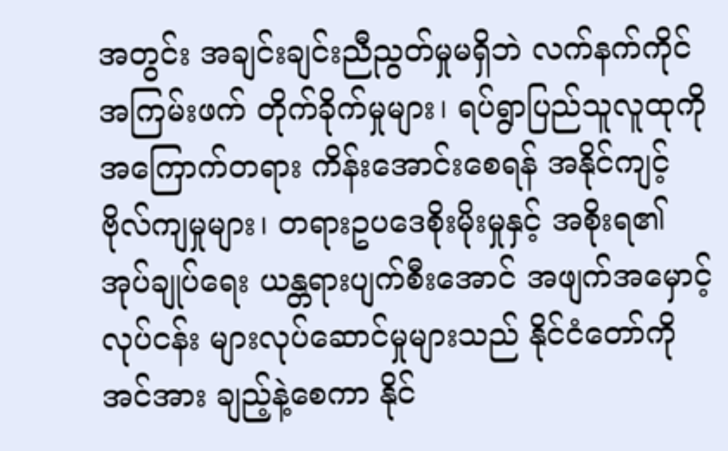အတွင်း အချင်းချင်းညီညွတ်မှုမရှိဘဲ လက်နက်ကိုင်အကြမ်းဖက် တိုက်ခိုက်မှုများ၊ ရပ်ရွာပြည်သူလူထုကို အကြောက်တရား ကိန်းအောင်းစေရန် အနိုင်ကျင့်ဗိုလ်ကျမှုများ၊ တရားဥပဒေစိုးမိုးမှုနှင့် အစိုးရ၏ အုပ်ချုပ်ရေး ယန္တရားပျက်စီးအောင် အဖျက်အမှောင့်လုပ်ငန်း များလုပ်ဆောင်မှုများသည် နိုင်ငံတော်ကို အင်အား ချည့်နဲ့စေကာ နိုင်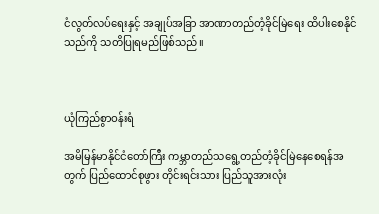ငံလွတ်လပ်ရေးနှင့် အချုပ်အခြာ အာဏာတည်တံ့ခိုင်မြဲရေး ထိပါးစေနိုင်သည်ကို သတိပြုရမည်ဖြစ်သည်။



ယုံကြည်စွာဝန်းရံ

အမိမြန်မာနိုင်ငံတော်ကြီး ကမ္ဘာတည်သရွေ့တည်တံ့ခိုင်မြဲနေစေရန်အတွက် ပြည်ထောင်စုဖွား တိုင်းရင်းသား ပြည်သူအားလုံး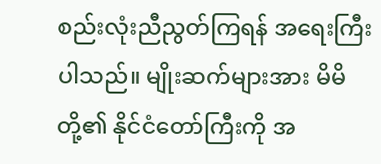စည်းလုံးညီညွတ်ကြရန် အရေးကြီးပါသည်။ မျိုးဆက်များအား မိမိတို့၏ နိုင်ငံတော်ကြီးကို အ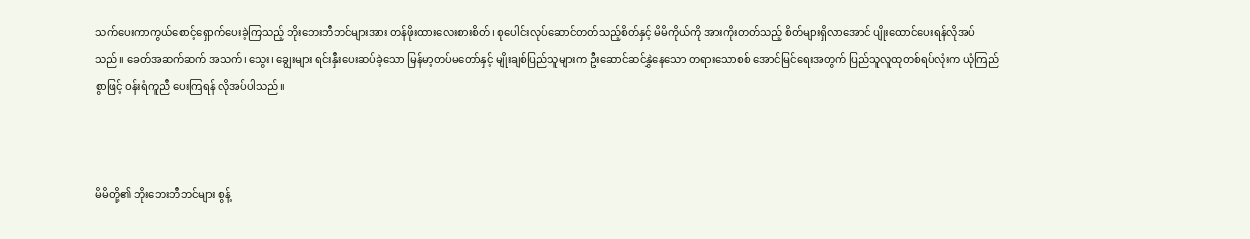သက်ပေးကာကွယ်စောင့်ရှောက်ပေးခဲ့ကြသည့် ဘိုးဘေးဘီဘင်များအား တန်ဖိုးထားလေးစားစိတ်၊ စုပေါင်းလုပ်ဆောင်တတ်သည့်စိတ်နှင့် မိမိကိုယ်ကို အားကိုးတတ်သည့် စိတ်များရှိလာအောင် ပျိုးထောင်ပေးရန်လိုအပ်သည်။ ခေတ်အဆက်ဆက် အသက်၊ သွေး၊ ချွေးများ ရင်းနှီးပေးဆပ်ခဲ့သော မြန်မာ့တပ်မတော်နှင့် မျိုးချစ်ပြည်သူများက ဦးဆောင်ဆင်နွှဲနေသော တရားသောစစ် အောင်မြင်ရေးအတွက် ပြည်သူလူထုတစ်ရပ်လုံးက ယုံကြည်စွာဖြင့် ဝန်းရံကူညီ ပေးကြရန် လိုအပ်ပါသည်။



မိမိတို့၏ ဘိုးဘေးဘီဘင်များ စွန့်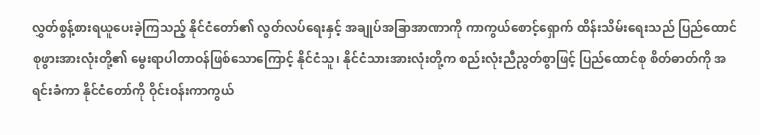လွှတ်စွန့်စားရယူပေးခဲ့ကြသည့် နိုင်ငံတော်၏ လွတ်လပ်ရေးနှင့် အချုပ်အခြာအာဏာကို ကာကွယ်စောင့်ရှောက် ထိန်းသိမ်းရေးသည် ပြည်ထောင်စုဖွားအားလုံးတို့၏ မွေးရာပါတာဝန်ဖြစ်သောကြောင့် နိုင်ငံသူ၊ နိုင်ငံသားအားလုံးတို့က စည်းလုံးညီညွတ်စွာဖြင့် ပြည်ထောင်စု စိတ်ဓာတ်ကို အရင်းခံကာ နိုင်ငံတော်ကို ဝိုင်းဝန်းကာကွယ်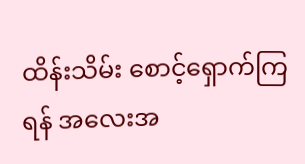ထိန်းသိမ်း စောင့်ရှောက်ကြရန် အလေးအ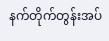နက်တိုက်တွန်းအပ်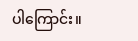ပါကြောင်း။